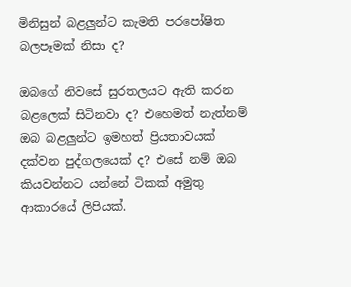මිනිසුන් බළලුන්ට කැමති පරපෝෂිත බලපෑමක් නිසා ද?

ඔබගේ නිවසේ සුරතලයට ඇති කරන බළලෙක් සිටිනවා ද? එහෙමත් නැත්නම් ඔබ බළලුන්ට ඉමහත් ප්‍රියතාවයක් දක්වන පුද්ගලයෙක් ද? එසේ නම් ඔබ කියවන්නට යන්නේ ටිකක් අමුතු ආකාරයේ ලිපියක්.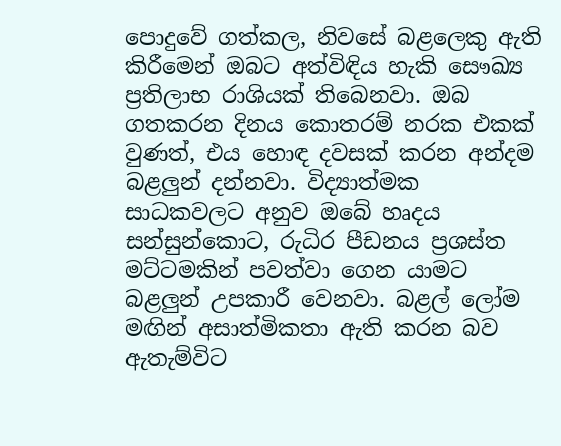පොදුවේ ගත්කල, නිවසේ බළලෙකු ඇති කිරීමෙන් ඔබට අත්විඳිය හැකි සෞඛ්‍ය ප්‍රතිලාභ රාශියක් තිබෙනවා. ඔබ ගතකරන දිනය කොතරම් නරක එකක් වුණත්, එය හොඳ දවසක් කරන අන්දම බළලුන් දන්නවා. විද්‍යාත්මක සාධකවලට අනුව ඔබේ හෘදය සන්සුන්කොට, රුධිර පීඩනය ප්‍රශස්ත මට්ටමකින් පවත්වා ගෙන යාමට බළලුන් උපකාරී වෙනවා. බළල් ලෝම මඟින් අසාත්මිකතා ඇති කරන බව ඇතැම්විට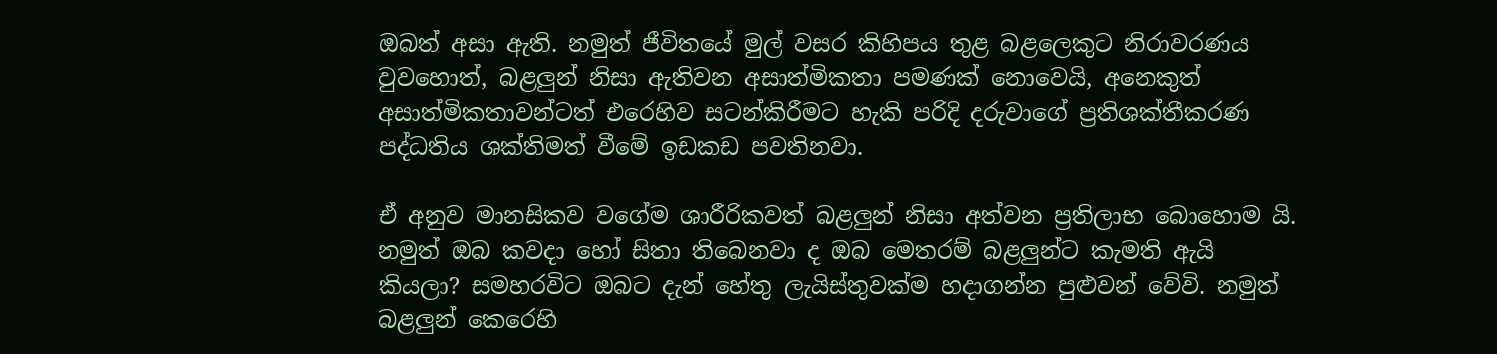ඔබත් අසා ඇති. නමුත් ජීවිතයේ මුල් වසර කිහිපය තුළ බළලෙකුට නිරාවරණය වුවහොත්, බළලුන් නිසා ඇතිවන අසාත්මිකතා පමණක් නොවෙයි, අනෙකුත් අසාත්මිකතාවන්ටත් එරෙහිව සටන්කිරීමට හැකි පරිදි දරුවාගේ ප්‍රතිශක්තීකරණ පද්ධතිය ශක්තිමත් වීමේ ඉඩකඩ පවතිනවා.

ඒ අනුව මානසිකව වගේම ශාරීරිකවත් බළලුන් නිසා අත්වන ප්‍රතිලාභ බොහොම යි. නමුත් ඔබ කවදා හෝ සිතා තිබෙනවා ද ඔබ මෙතරම් බළලුන්ට කැමති ඇයි කියලා? සමහරවිට ඔබට දැන් හේතු ලැයිස්තුවක්ම හදාගන්න පුළුවන් වේවි. නමුත් බළලුන් කෙරෙහි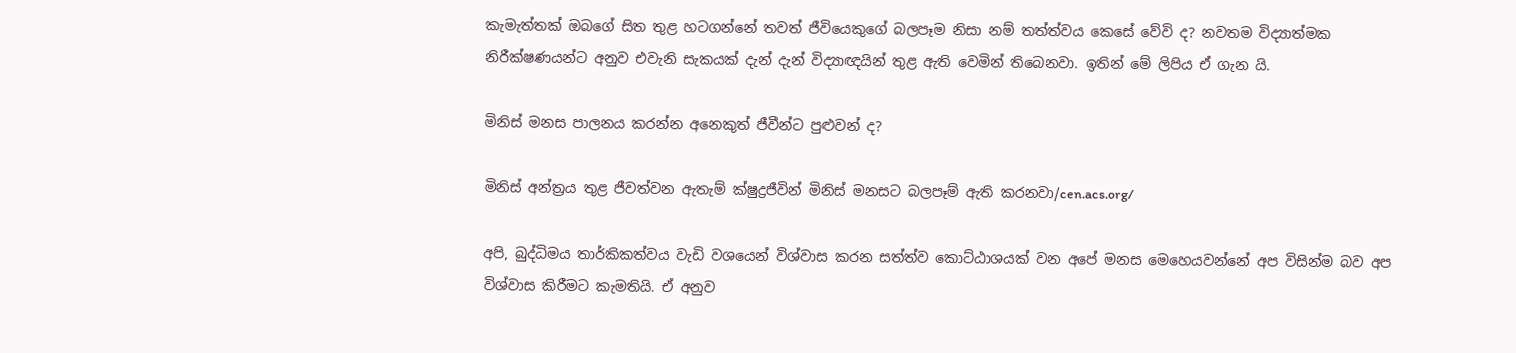කැමැත්තක් ඔබගේ සිත තුළ හටගන්නේ තවත් ජීවියෙකුගේ බලපෑම නිසා නම් තත්ත්වය කෙසේ වේවි ද? නවතම විද්‍යාත්මක නිරීක්ෂණයන්ට අනුව එවැනි සැකයක් දැන් දැන් විද්‍යාඥයින් තුළ ඇති වෙමින් තිබෙනවා. ඉතින් මේ ලිපිය ඒ ගැන යි.

මිනිස් මනස පාලනය කරන්න අනෙකුත් ජීවීන්ට පුළුවන් ද?

මිනිස් අන්ත්‍රය තුළ ජීවත්වන ඇතැම් ක්ෂුද්‍රජීවින් මිනිස් මනසට බලපෑම් ඇති කරනවා/cen.acs.org/

අපි, බුද්ධිමය තාර්කිකත්වය වැඩි වශයෙන් විශ්වාස කරන සත්ත්ව කොට්ඨාශයක් වන අපේ මනස මෙහෙයවන්නේ අප විසින්ම බව අප විශ්වාස කිරීමට කැමතියි. ඒ අනුව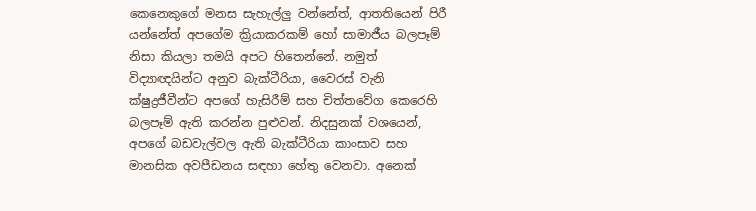කෙනෙකුගේ මනස සැහැල්ලු වන්නේත්, ආතතියෙන් පිරී යන්නේත් අපගේම ක්‍රියාකරකම් හෝ සාමාජීය බලපෑම් නිසා කියලා තමයි අපට හිතෙන්නේ. නමුත් විද්‍යාඥයින්ට අනුව බැක්ටීරියා, වෛරස් වැනි ක්ෂුද්‍රජීවීන්ට අපගේ හැසිරීම් සහ චිත්තවේග කෙරෙහි බලපෑම් ඇති කරන්න පුළුවන්. නිදසුනක් වශයෙන්, අපගේ බඩවැල්වල ඇති බැක්ටීරියා කාංසාව සහ මානසික අවපීඩනය සඳහා හේතු වෙනවා. අනෙක්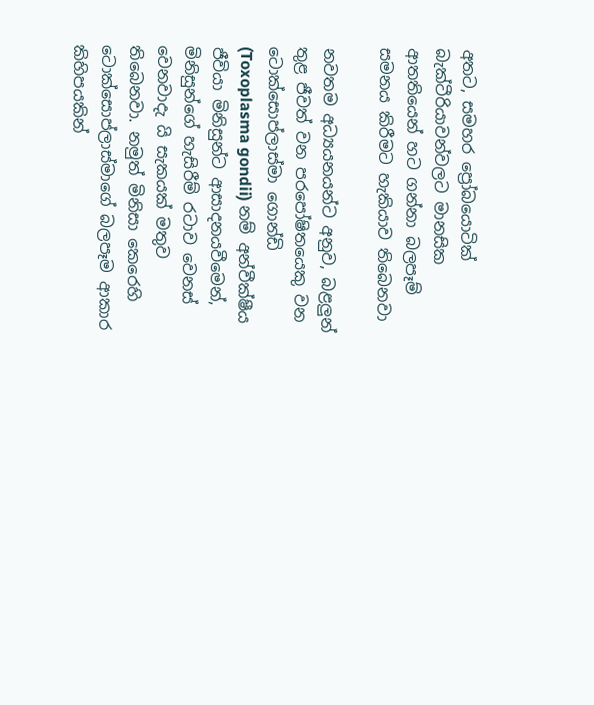අතට, සමහර ප්‍රෝබයොටික් බැක්ටීරියාවන්වලට මානසික ආතතියෙන් හට ගන්නා බලපෑම් සමනය කිරීමට හැකියාව තිබෙනවා

නවතම අධ්‍යයනයන්ට අනුව, බළලුන් තුළ ජීවත් වන පරපෝෂිතයෙකු වන ටොක්සොප්ලාස්මා ගොන්ඩි  (Toxoplasma gondii) නම් අන්වීක්ෂීය ජීවියා මිනිසුන්ට ආසාදනයවීමෙන්, මිනිසුන්ගේ හැසිරීම් රටාව වෙනස් වෙනවාදැ යි සැකයක් මතුව තිබෙනවා. නමුත් මිනිසා කෙරෙහි ටොක්සොප්ලාස්මාගේ බලපෑම ආකාර කිහිපයකින්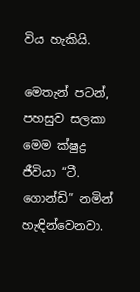විය හැකියි.

මෙතැන් පටන්, පහසුව සලකා මෙම ක්ෂුද්‍ර ජීවියා “ටී. ගොන්ඩි” නමින් හැඳින්වෙනවා.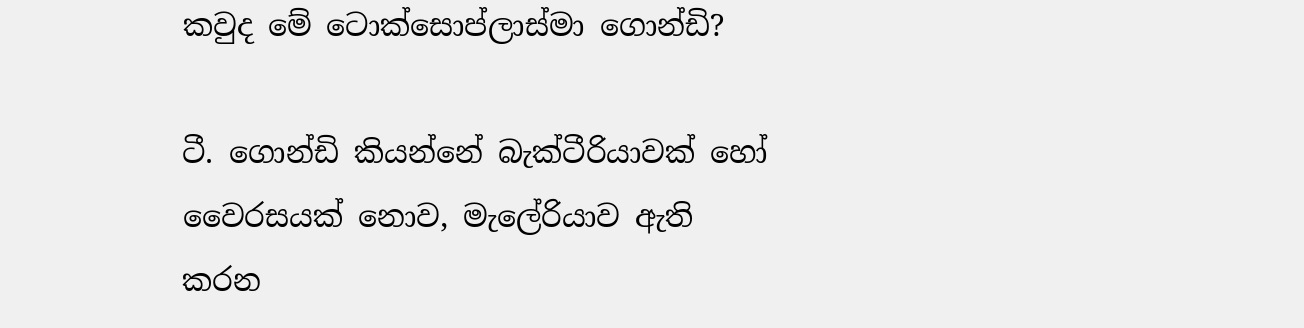කවුද මේ ටොක්සොප්ලාස්මා ගොන්ඩි?

ටී. ගොන්ඩි කියන්නේ බැක්ටීරියාවක් හෝ වෛරසයක් නොව, මැලේරියාව ඇති කරන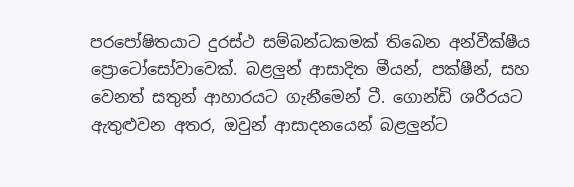පරපෝෂිතයාට දුරස්ථ සම්බන්ධකමක් තිබෙන අන්වීක්ෂීය ප්‍රොටෝසෝවාවෙක්. බළලුන් ආසාදිත මීයන්, පක්ෂීන්, සහ වෙනත් සතුන් ආහාරයට ගැනීමෙන් ටී. ගොන්ඩි ශරීරයට ඇතුළුවන අතර, ඔවුන් ආසාදනයෙන් බළලුන්ට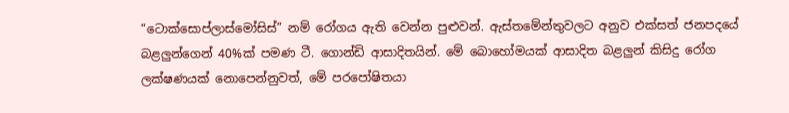“ටොක්සොප්ලාස්මෝසිස්” නම් රෝගය ඇති වෙන්න පුළුවන්. ඇස්තමේන්තුවලට අනුව එක්සත් ජනපදයේ බළලුන්ගෙන් 40%ක් පමණ ටී. ගොන්ඩි ආසාදිතයින්. මේ බොහෝමයක් ආසාදිත බළලුන් කිසිදු රෝග ලක්ෂණයක් නොපෙන්නුවත්, මේ පරපෝෂිතයා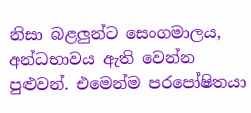නිසා බළලුන්ට සෙංගමාලය, අන්ධභාවය ඇති වෙන්න පුළුවන්. එමෙන්ම පරපෝෂිතයා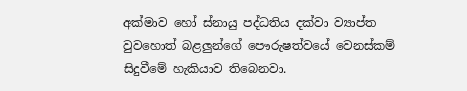අක්මාව හෝ ස්නායු පද්ධතිය දක්වා ව්‍යාප්ත වුවහොත් බළලුන්ගේ පෞරුෂත්වයේ වෙනස්කම් සිදුවීමේ හැකියාව තිබෙනවා.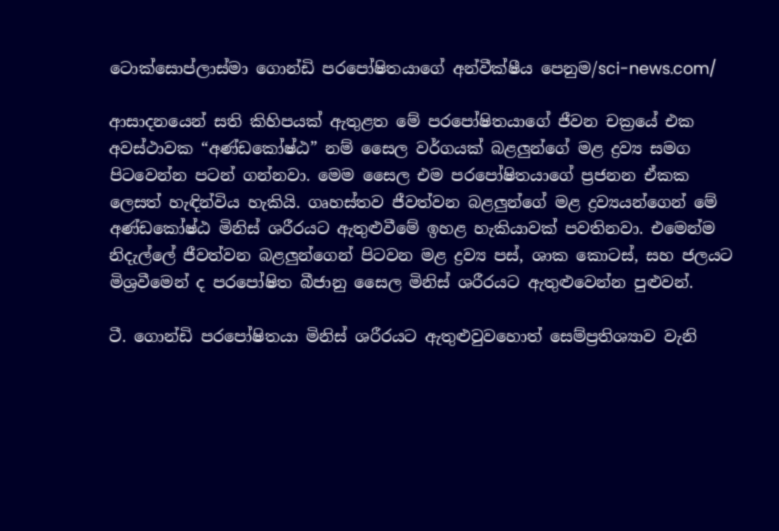ටොක්සොප්ලාස්මා ගොන්ඩි පරපෝෂිතයාගේ අන්වීක්ෂීය පෙනුම/sci-news.com/

ආසාදනයෙන් සති කිහිපයක් ඇතුළත මේ පරපෝෂිතයාගේ ජීවන චක්‍රයේ එක අවස්ථාවක “අණ්ඩකෝෂ්ඨ” නම් සෛල වර්ගයක් බළලුන්ගේ මළ ද්‍රව්‍ය සමග පිටවෙන්න පටන් ගන්නවා. මෙම සෛල එම පරපෝෂිතයාගේ ප්‍රජනන ඒකක ලෙසත් හැඳින්විය හැකියි. ගෘහස්තව ජීවත්වන බළලුන්ගේ මළ ද්‍රව්‍යයන්ගෙන් මේ අණ්ඩකෝෂ්ඨ මිනිස් ශරීරයට ඇතුළුවීමේ ඉහළ හැකියාවක් පවතිනවා. එමෙන්ම නිදැල්ලේ ජීවත්වන බළලුන්ගෙන් පිටවන මළ ද්‍රව්‍ය පස්, ශාක කොටස්, සහ ජලයට මිශ්‍රවීමෙන් ද පරපෝෂිත බීජානු සෛල මිනිස් ශරීරයට ඇතුළුවෙන්න පුළුවන්.

ටී. ගොන්ඩි පරපෝෂිතයා මිනිස් ශරීරයට ඇතුළුවුවහොත් සෙම්ප්‍රතිශ්‍යාව වැනි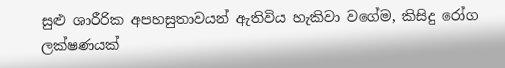සුළු ශාරීරික අපහසුතාවයන් ඇතිවිය හැකිවා වගේම, කිසිදු රෝග ලක්ෂණයක්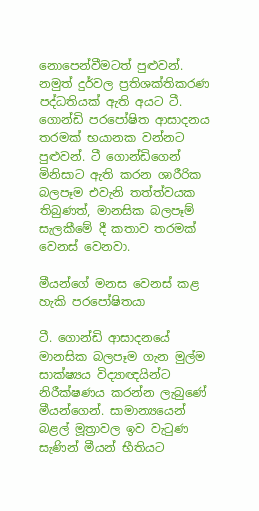නොපෙන්වීමටත් පුළුවන්. නමුත් දුර්වල ප්‍රතිශක්තිකරණ පද්ධතියක් ඇති අයට ටී. ගොන්ඩි පරපෝෂිත ආසාදනය තරමක් භයානක වන්නට පුළුවන්. ටී ගොන්ඩිගෙන් මිනිසාට ඇති කරන ශාරීරික බලපෑම එවැනි තත්ත්වයක තිබුණත්, මානසික බලපෑම් සැලකීමේ දී කතාව තරමක් වෙනස් වෙනවා.

මීයන්ගේ මනස වෙනස් කළ හැකි පරපෝෂිතයා

ටී. ගොන්ඩි ආසාදනයේ මානසික බලපෑම ගැන මුල්ම සාක්ෂ්‍යය විද්‍යාඥයින්ට නිරීක්ෂණය කරන්න ලැබුණේ මීයන්ගෙන්. සාමාන්‍යයෙන් බළල් මූත්‍රාවල ඉව වැටුණ සැණින් මීයන් භීතියට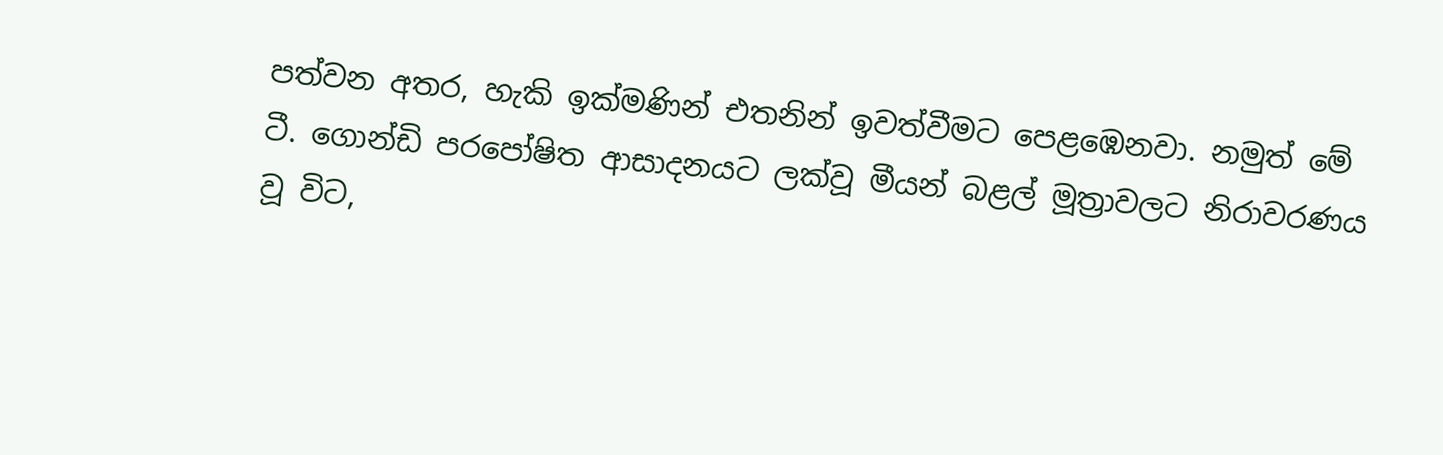පත්වන අතර, හැකි ඉක්මණින් එතනින් ඉවත්වීමට පෙළඹෙනවා. නමුත් මේ ටී. ගොන්ඩි පරපෝෂිත ආසාදනයට ලක්වූ මීයන් බළල් මූත්‍රාවලට නිරාවරණය වූ විට,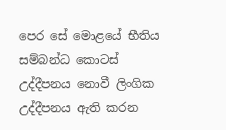පෙර සේ මොළයේ භීතිය සම්බන්ධ කොටස් උද්දීපනය නොවී ලිංගික උද්දීපනය ඇති කරන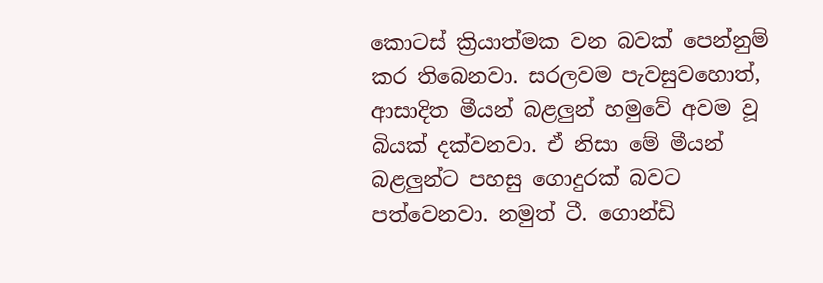කොටස් ක්‍රියාත්මක වන බවක් පෙන්නුම් කර තිබෙනවා. සරලවම පැවසුවහොත්, ආසාදිත මීයන් බළලුන් හමුවේ අවම වූ බියක් දක්වනවා. ඒ නිසා මේ මීයන් බළලුන්ට පහසු ගොදුරක් බවට පත්වෙනවා. නමුත් ටී. ගොන්ඩි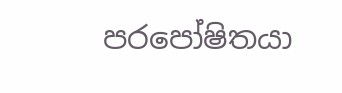පරපෝෂිතයා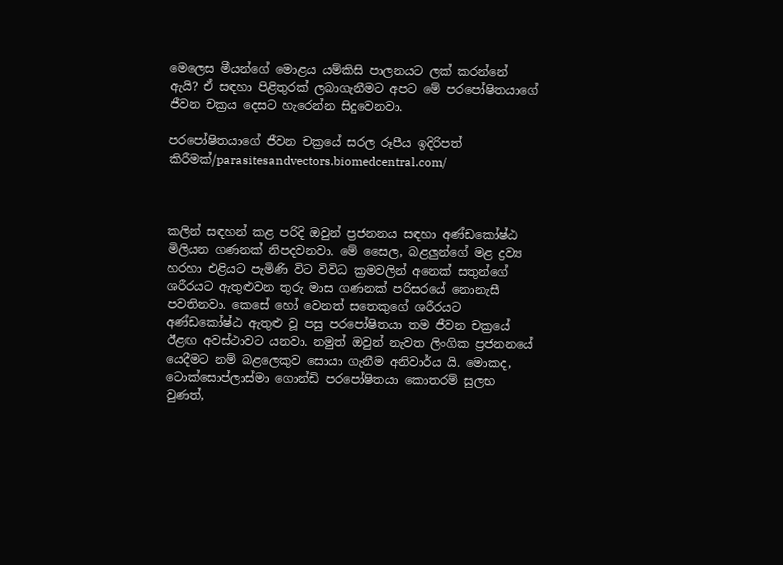මෙලෙස මීයන්ගේ මොළය යම්කිසි පාලනයට ලක් කරන්නේ ඇයි? ඒ සඳහා පිළිතුරක් ලබාගැනීමට අපට මේ පරපෝෂිතයාගේ ජීවන චක්‍රය දෙසට හැරෙන්න සිදුවෙනවා.

පරපෝෂිතයාගේ ජීවන චක්‍රයේ සරල රූපීය ඉදිරිපත් කිරීමක්/parasitesandvectors.biomedcentral.com/



කලින් සඳහන් කළ පරිදි ඔවුන් ප්‍රජනනය සඳහා අණ්ඩකෝෂ්ඨ මිලියන ගණනක් නිපදවනවා. මේ සෛල, බළලුන්ගේ මළ ද්‍රව්‍ය හරහා එළියට පැමිණි විට විවිධ ක්‍රමවලින් අනෙක් සතුන්ගේ ශරීරයට ඇතුළුවන තුරු මාස ගණනක් පරිසරයේ නොනැසී පවතිනවා. කෙසේ හෝ වෙනත් සතෙකුගේ ශරීරයට අණ්ඩකෝෂ්ඨ ඇතුළු වූ පසු පරපෝෂිතයා තම ජීවන චක්‍රයේ ඊළඟ අවස්ථාවට යනවා. නමුත් ඔවුන් නැවත ලිංගික ප්‍රජනනයේ යෙදීමට නම් බළලෙකුව සොයා ගැනීම අනිවාර්ය යි. මොකද, ටොක්සොප්ලාස්මා ගොන්ඩි පරපෝෂිතයා කොතරම් සුලභ වුණත්,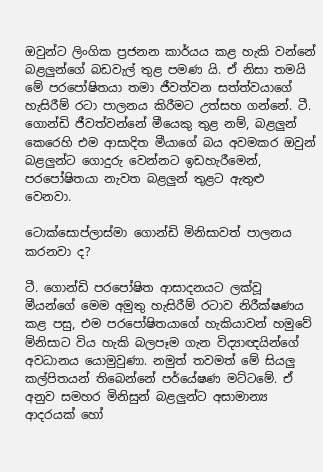ඔවුන්ට ලිංගික ප්‍රජනන කාර්යය කළ හැකි වන්නේ බළලුන්ගේ බඩවැල් තුළ පමණ යි. ඒ නිසා තමයි මේ පරපෝෂිතයා තමා ජීවත්වන සත්ත්වයාගේ හැසිරීම් රටා පාලනය කිරීමට උත්සහ ගන්නේ. ටී. ගොන්ඩි ජීවත්වන්නේ මීයෙකු තුළ නම්, බළලුන් කෙරෙහි එම ආසාදිත මීයාගේ බය අවමකර ඔවුන් බළලුන්ට ගොදුරු වෙන්නට ඉඩහැරීමෙන්, පරපෝෂිතයා නැවත බළලුන් තුළට ඇතුළු වෙනවා.

ටොක්සොප්ලාස්මා ගොන්ඩි මිනිසාවත් පාලනය කරනවා ද?

ටී. ගොන්ඩි පරපෝෂිත ආසාදනයට ලක්වූ මීයන්ගේ මෙම අමුතු හැසිරීම් රටාව නිරීක්ෂණය කළ පසු, එම පරපෝෂිතයාගේ හැකියාවන් හමුවේ මිනිසාට විය හැකි බලපෑම ගැන විද්‍යාඥයින්ගේ අවධානය යොමුවුණා. නමුත් තවමත් මේ සියලු කල්පිතයන් තිබෙන්නේ පර්යේෂණ මට්ටමේ. ඒ අනුව සමහර මිනිසුන් බළලුන්ට අසාමාන්‍ය ආදරයක් හෝ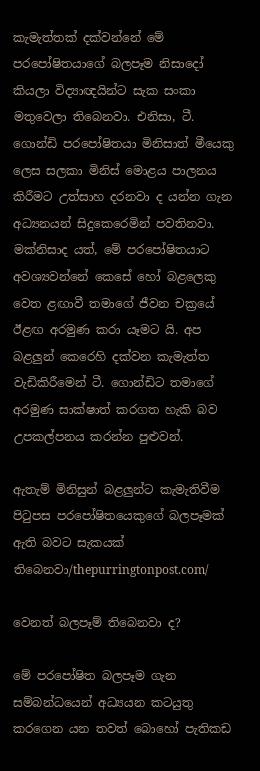කැමැත්තක් දක්වන්නේ මේ පරපෝෂිතයාගේ බලපෑම නිසාදෝ කියලා විද්‍යාඥයින්ට සැක සංකා මතුවෙලා තිබෙනවා. එනිසා, ටී. ගොන්ඩි පරපෝෂිතයා මිනිසාත් මීයෙකු ලෙස සලකා මිනිස් මොළය පාලනය කිරීමට උත්සාහ දරනවා ද යන්න ගැන අධ්‍යනයන් සිදුකෙරෙමින් පවතිනවා. මක්නිසාද යත්, මේ පරපෝෂිතයාට අවශ්‍යවන්නේ කෙසේ හෝ බළලෙකු වෙත ළඟාවී තමාගේ ජීවන චක්‍රයේ ඊළඟ අරමුණ කරා යෑමට යි. අප බළලුන් කෙරෙහි දක්වන කැමැත්ත වැඩිකිරීමෙන් ටී. ගොන්ඩිට තමාගේ අරමුණ සාක්ෂාත් කරගත හැකි බව උපකල්පනය කරන්න පුළුවන්.

ඇතැම් මිනිසුන් බළලුන්ට කැමැතිවීම පිටුපස පරපෝෂිතයෙකුගේ බලපෑමක් ඇති බවට සැකයක් තිබෙනවා/thepurringtonpost.com/

වෙනත් බලපෑම් තිබෙනවා ද?

මේ පරපෝෂිත බලපෑම ගැන සම්බන්ධයෙන් අධ්‍යයන කටයුතු කරගෙන යන තවත් බොහෝ පැතිකඩ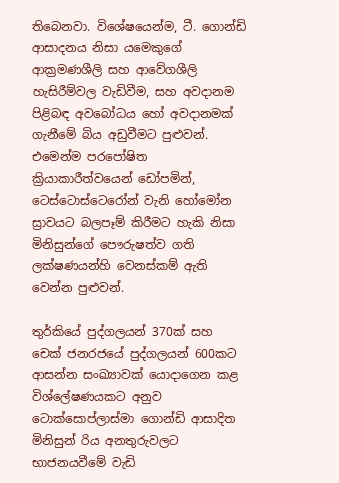තිබෙනවා. විශේෂයෙන්ම, ටී. ගොන්ඩි ආසාදනය නිසා යමෙකුගේ ආක්‍රමණශීලි සහ ආවේගශීලි හැසිරීම්වල වැඩිවීම, සහ අවදානම පිළිබඳ අවබෝධය හෝ අවදානමක් ගැනීමේ බිය අඩුවීමට පුළුවන්. එමෙන්ම පරපෝෂිත ක්‍රියාකාරීත්වයෙන් ඩෝපමින්, ටෙස්ටොස්ටෙරෝන් වැනි හෝමෝන ස්‍රාවයට බලපෑම් කිරීමට හැකි නිසා මිනිසුන්ගේ පෞරුෂත්ව ගති ලක්ෂණයන්හි වෙනස්කම් ඇති වෙන්න පුළුවන්.

තුර්කියේ පුද්ගලයන් 370ක් සහ චෙක් ජනරජයේ පුද්ගලයන් 600කට ආසන්න සංඛ්‍යාවක් යොදාගෙන කළ විශ්ලේෂණයකට අනුව ටොක්සොප්ලාස්මා ගොන්ඩි ආසාදිත මිනිසුන් රිය අනතුරුවලට භාජනයවීමේ වැඩි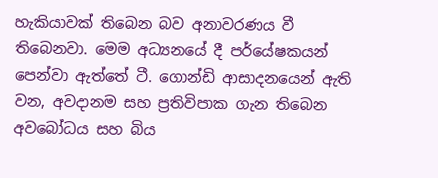හැකියාවක් තිබෙන බව අනාවරණය වී තිබෙනවා. මෙම අධ්‍යනයේ දී පර්යේෂකයන් පෙන්වා ඇත්තේ ටී. ගොන්ඩි ආසාදනයෙන් ඇති වන, අවදානම සහ ප්‍රතිවිපාක ගැන තිබෙන අවබෝධය සහ බිය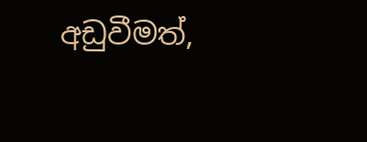අඩුවීමත්,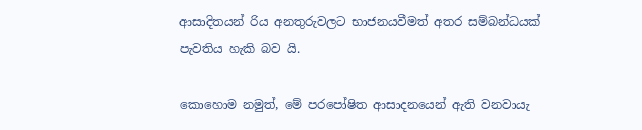ආසාදිතයන් රිය අනතුරුවලට භාජනයවීමත් අතර සම්බන්ධයක් පැවතිය හැකි බව යි.

කොහොම නමුත්, මේ පරපෝෂිත ආසාදනයෙන් ඇති වනවායැ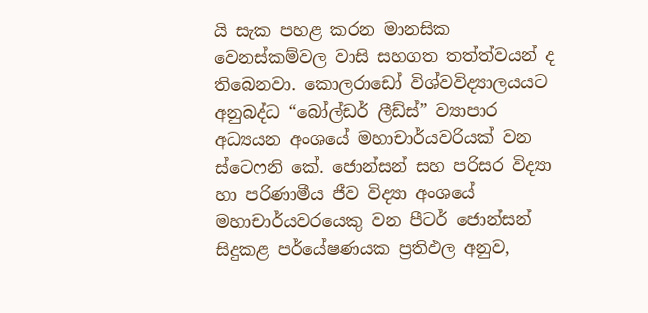යි සැක පහළ කරන මානසික වෙනස්කම්වල වාසි සහගත තත්ත්වයන් ද තිබෙනවා. කොලරාඩෝ විශ්වවිද්‍යාලයයට අනුබද්ධ “බෝල්ඩර් ලීඩ්ස්” ව්‍යාපාර අධ්‍යයන අංශයේ මහාචාර්යවරියක් වන ස්ටෙෆනි කේ. ජොන්සන් සහ පරිසර විද්‍යා හා පරිණාමීය ජීව විද්‍යා අංශයේ මහාචාර්යවරයෙකු වන පීටර් ජොන්සන් සිදුකළ පර්යේෂණයක ප්‍රතිඵල අනුව,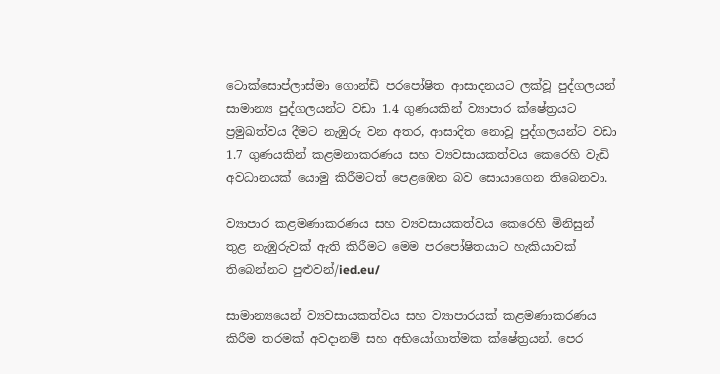ටොක්සොප්ලාස්මා ගොන්ඩි පරපෝෂිත ආසාදනයට ලක්වූ පුද්ගලයන් සාමාන්‍ය පුද්ගලයන්ට වඩා 1.4 ගුණයකින් ව්‍යාපාර ක්ෂේත්‍රයට ප්‍රමුඛත්වය දීමට නැඹුරු වන අතර, ආසාදිත නොවූ පුද්ගලයන්ට වඩා 1.7 ගුණයකින් කළමනාකරණය සහ ව්‍යවසායකත්වය කෙරෙහි වැඩි අවධානයක් යොමු කිරීමටත් පෙළඹෙන බව සොයාගෙන තිබෙනවා.

ව්‍යාපාර කළමණාකරණය සහ ව්‍යවසායකත්වය කෙරෙහි මිනිසුන් තුළ නැඹුරුවක් ඇති කිරීමට මෙම පරපෝෂිතයාට හැකියාවක් තිබෙන්නට පුළුවන්/ied.eu/

සාමාන්‍යයෙන් ව්‍යවසායකත්වය සහ ව්‍යාපාරයක් කළමණාකරණය කිරීම තරමක් අවදානම් සහ අභියෝගාත්මක ක්ෂේත්‍රයන්. පෙර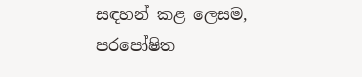සඳහන් කළ ලෙසම, පරපෝෂිත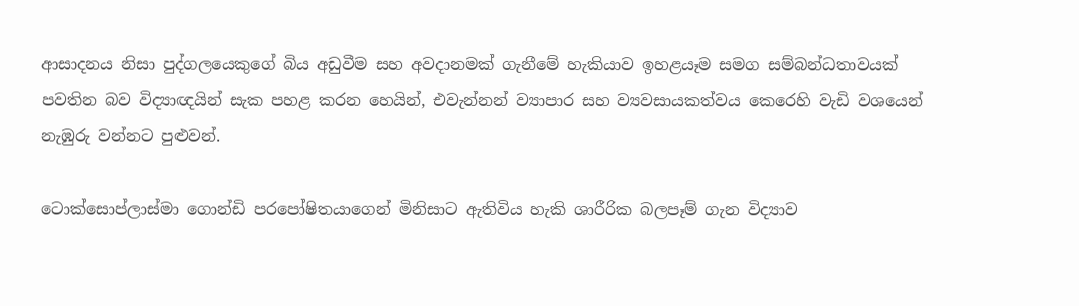ආසාදනය නිසා පුද්ගලයෙකුගේ බිය අඩුවීම සහ අවදානමක් ගැනීමේ හැකියාව ඉහළයෑම සමග සම්බන්ධතාවයක් පවතින බව විද්‍යාඥයින් සැක පහළ කරන හෙයින්, එවැන්නන් ව්‍යාපාර සහ ව්‍යවසායකත්වය කෙරෙහි වැඩි වශයෙන් නැඹුරු වන්නට පුළුවන්.

ටොක්සොප්ලාස්මා ගොන්ඩි පරපෝෂිතයාගෙන් මිනිසාට ඇතිවිය හැකි ශාරීරික බලපෑම් ගැන විද්‍යාව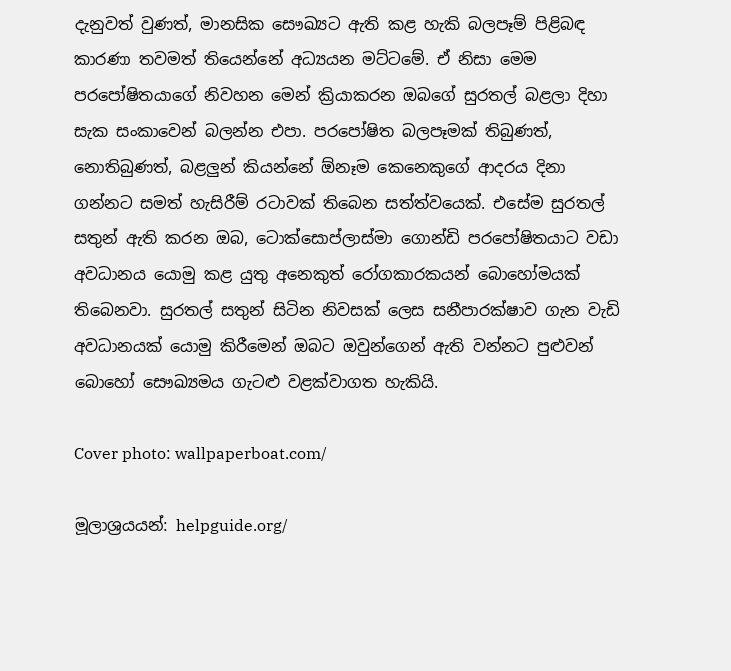දැනුවත් වුණත්, මානසික සෞඛ්‍යට ඇති කළ හැකි බලපෑම් පිළිබඳ කාරණා තවමත් තියෙන්නේ අධ්‍යයන මට්ටමේ. ඒ නිසා මෙම පරපෝෂිතයාගේ නිවහන මෙන් ක්‍රියාකරන ඔබගේ සුරතල් බළලා දිහා සැක සංකාවෙන් බලන්න එපා. පරපෝෂිත බලපෑමක් තිබුණත්, නොතිබුණත්, බළලුන් කියන්නේ ඕනෑම කෙනෙකුගේ ආදරය දිනා ගන්නට සමත් හැසිරීම් රටාවක් තිබෙන සත්ත්වයෙක්. එසේම සුරතල් සතුන් ඇති කරන ඔබ, ටොක්සොප්ලාස්මා ගොන්ඩි පරපෝෂිතයාට වඩා අවධානය යොමු කළ යුතු අනෙකුත් රෝගකාරකයන් බොහෝමයක් තිබෙනවා. සුරතල් සතුන් සිටින නිවසක් ලෙස සනීපාරක්ෂාව ගැන වැඩි අවධානයක් යොමු කිරීමෙන් ඔබට ඔවුන්ගෙන් ඇති වන්නට පුළුවන් බොහෝ සෞඛ්‍යමය ගැටළු වළක්වාගත හැකියි.

Cover photo: wallpaperboat.com/

මූලාශ්‍රයයන්: helpguide.org/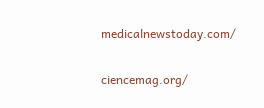medicalnewstoday.com/

ciencemag.org/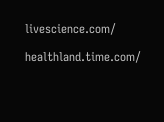livescience.com/

healthland.time.com/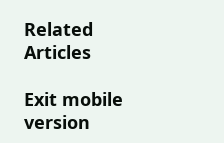Related Articles

Exit mobile version